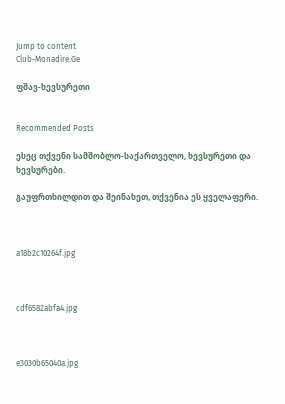Jump to content
Club-Monadire.Ge

ფშავ-ხევსურეთი


Recommended Posts

ესეც თქვენი სამშობლო-საქართველო, ხევსურეთი და ხევსურები.

გაუფრთხილდით და შეინახეთ, თქვენია ეს ყველაფერი.



a18b2c10264f.jpg



cdf6582abfa4.jpg



e3030b65040a.jpg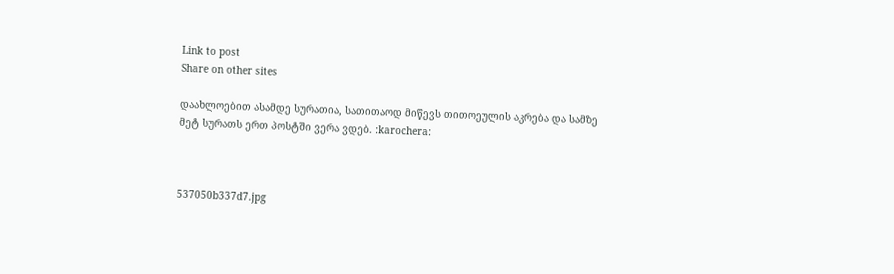Link to post
Share on other sites

დაახლოებით ასამდე სურათია, სათითაოდ მიწევს თითოეულის აკრება და სამზე მეტ სურათს ერთ პოსტში ვერა ვდებ. :karochera:



537050b337d7.jpg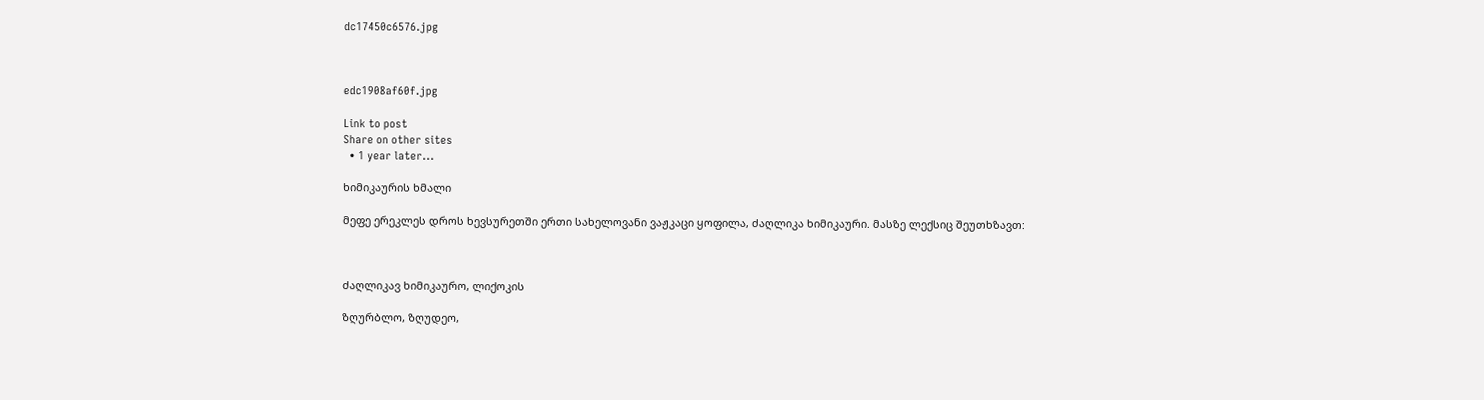dc17450c6576.jpg



edc1908af60f.jpg

Link to post
Share on other sites
  • 1 year later...

ხიმიკაურის ხმალი

მეფე ერეკლეს დროს ხევსურეთში ერთი სახელოვანი ვაჟკაცი ყოფილა, ძაღლიკა ხიმიკაური. მასზე ლექსიც შეუთხზავთ:



ძაღლიკავ ხიმიკაურო, ლიქოკის

ზღურბლო, ზღუდეო,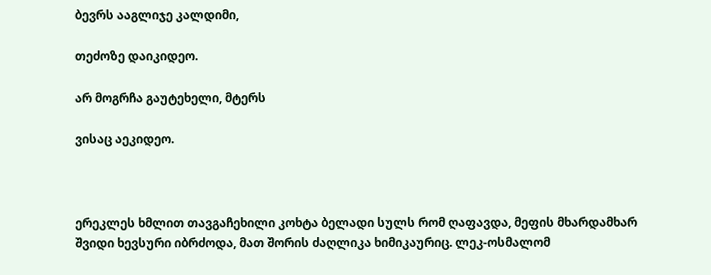ბევრს ააგლიჯე კალდიმი,

თეძოზე დაიკიდეო.

არ მოგრჩა გაუტეხელი, მტერს

ვისაც აეკიდეო.



ერეკლეს ხმლით თავგაჩეხილი კოხტა ბელადი სულს რომ ღაფავდა, მეფის მხარდამხარ შვიდი ხევსური იბრძოდა, მათ შორის ძაღლიკა ხიმიკაურიც. ლეკ-ოსმალომ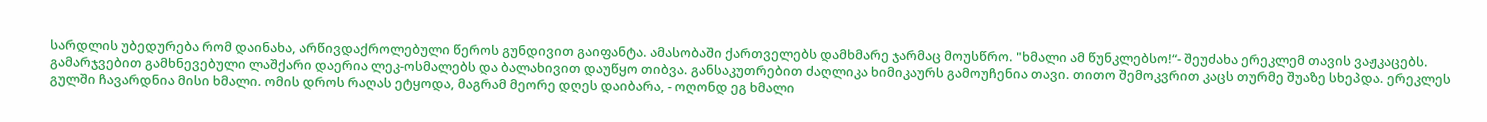სარდლის უბედურება რომ დაინახა, არწივდაქროლებული წეროს გუნდივით გაიფანტა. ამასობაში ქართველებს დამხმარე ჯარმაც მოუსწრო. "ხმალი ამ წუნკლებსო!“- შეუძახა ერეკლემ თავის ვაჟკაცებს. გამარჯვებით გამხნევებული ლაშქარი დაერია ლეკ-ოსმალებს და ბალახივით დაუწყო თიბვა. განსაკუთრებით ძაღლიკა ხიმიკაურს გამოუჩენია თავი. თითო შემოკვრით კაცს თურმე შუაზე სხეპდა. ერეკლეს გულში ჩავარდნია მისი ხმალი. ომის დროს რაღას ეტყოდა, მაგრამ მეორე დღეს დაიბარა, - ოღონდ ეგ ხმალი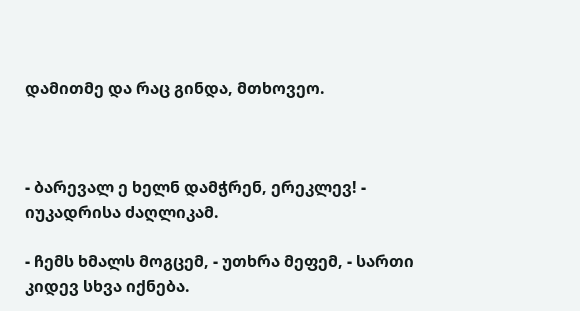დამითმე და რაც გინდა, მთხოვეო.



- ბარევალ ე ხელნ დამჭრენ, ერეკლევ! - იუკადრისა ძაღლიკამ.

- ჩემს ხმალს მოგცემ, - უთხრა მეფემ, - სართი კიდევ სხვა იქნება.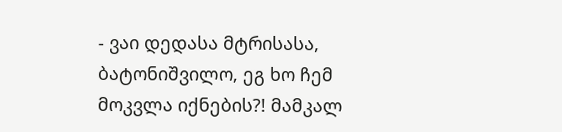- ვაი დედასა მტრისასა, ბატონიშვილო, ეგ ხო ჩემ მოკვლა იქნების?! მამკალ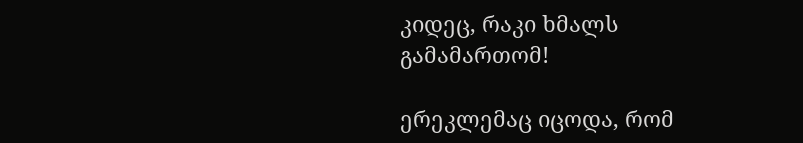კიდეც, რაკი ხმალს გამამართომ!

ერეკლემაც იცოდა, რომ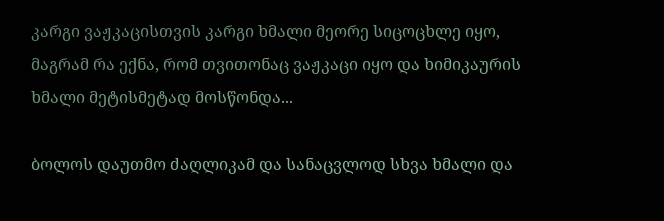კარგი ვაჟკაცისთვის კარგი ხმალი მეორე სიცოცხლე იყო, მაგრამ რა ექნა, რომ თვითონაც ვაჟკაცი იყო და ხიმიკაურის ხმალი მეტისმეტად მოსწონდა...

ბოლოს დაუთმო ძაღლიკამ და სანაცვლოდ სხვა ხმალი და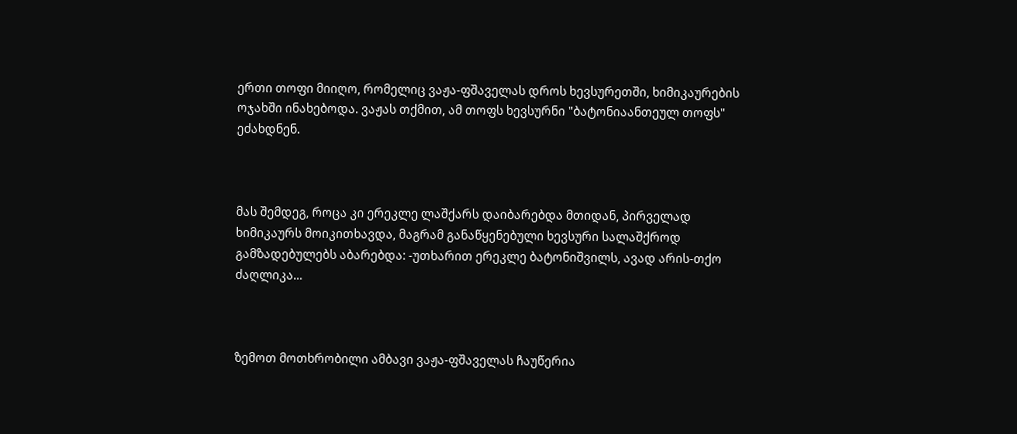ერთი თოფი მიიღო, რომელიც ვაჟა-ფშაველას დროს ხევსურეთში, ხიმიკაურების ოჯახში ინახებოდა. ვაჟას თქმით, ამ თოფს ხევსურნი "ბატონიაანთეულ თოფს" ეძახდნენ.



მას შემდეგ, როცა კი ერეკლე ლაშქარს დაიბარებდა მთიდან, პირველად ხიმიკაურს მოიკითხავდა, მაგრამ განაწყენებული ხევსური სალაშქროდ გამზადებულებს აბარებდა: -უთხარით ერეკლე ბატონიშვილს, ავად არის-თქო ძაღლიკა...



ზემოთ მოთხრობილი ამბავი ვაჟა-ფშაველას ჩაუწერია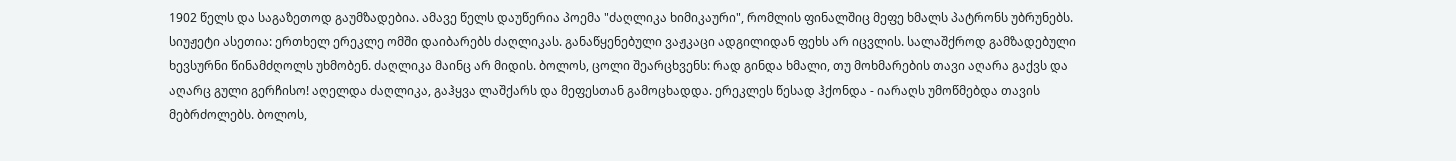1902 წელს და საგაზეთოდ გაუმზადებია. ამავე წელს დაუწერია პოემა "ძაღლიკა ხიმიკაური", რომლის ფინალშიც მეფე ხმალს პატრონს უბრუნებს. სიუჟეტი ასეთია: ერთხელ ერეკლე ომში დაიბარებს ძაღლიკას. განაწყენებული ვაჟკაცი ადგილიდან ფეხს არ იცვლის. სალაშქროდ გამზადებული ხევსურნი წინამძღოლს უხმობენ. ძაღლიკა მაინც არ მიდის. ბოლოს, ცოლი შეარცხვენს: რად გინდა ხმალი, თუ მოხმარების თავი აღარა გაქვს და აღარც გული გერჩისო! აღელდა ძაღლიკა, გაჰყვა ლაშქარს და მეფესთან გამოცხადდა. ერეკლეს წესად ჰქონდა - იარაღს უმოწმებდა თავის მებრძოლებს. ბოლოს,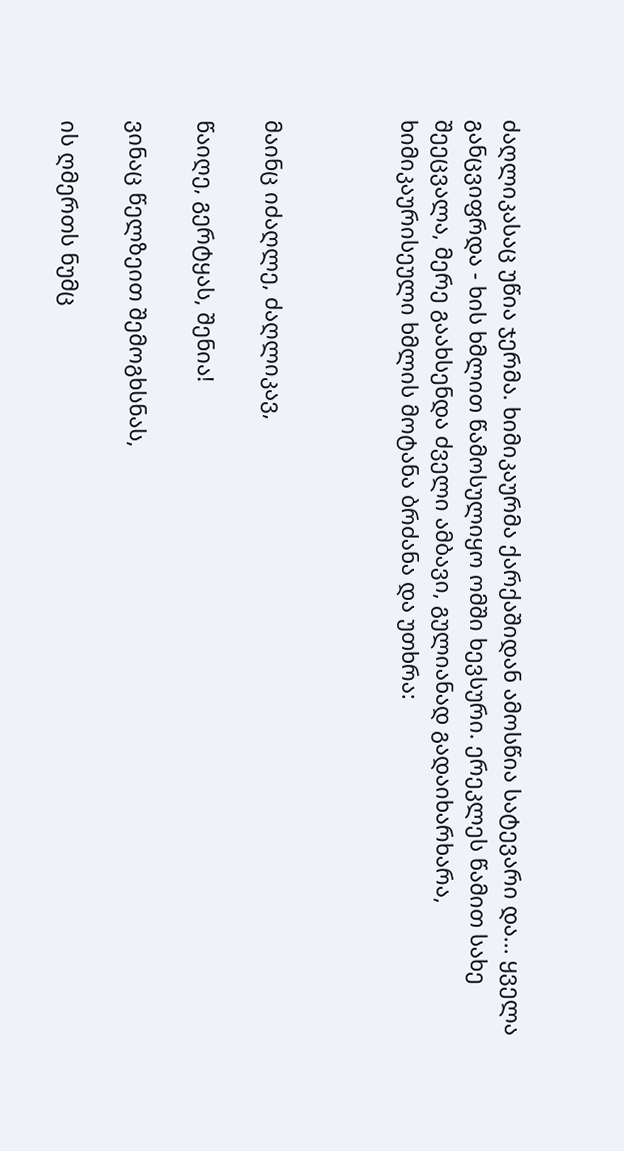ძაღლიკასაც უწია ჯერმა. ხიმიკაურმა ქარქაშიდან ამოსწია სატევარი და... ყველა განცვიფრდა - ხის ხმლით წამოსულიყო ომში ხევსური. ერეკლეს წამით სახე შეეცვალა, მერე გაახსენდა ძველი ამბავი, გულიანად გადაიხარხარა, ხიმიკაურისეული ხმლის მოტანა ბრძანა და უთხრა:



მაინც იძაღლე, ძაღლიკავ,

წაიღე, გერტყას, შენია!

ვინაც წელზეით შემოგხსნას,

ის ღმერთს ნუმც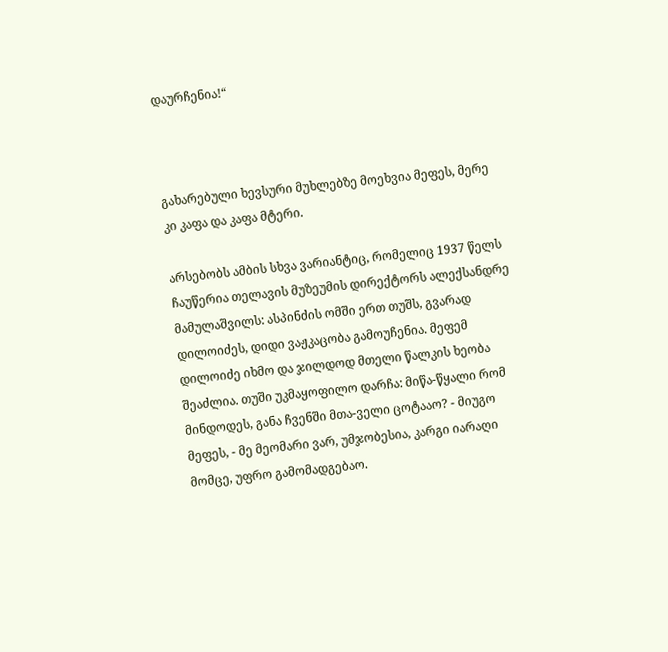დაურჩენია!“



გახარებული ხევსური მუხლებზე მოეხვია მეფეს, მერე კი კაფა და კაფა მტერი.

არსებობს ამბის სხვა ვარიანტიც, რომელიც 1937 წელს ჩაუწერია თელავის მუზეუმის დირექტორს ალექსანდრე მამულაშვილს: ასპინძის ომში ერთ თუშს, გვარად დილოიძეს, დიდი ვაჟკაცობა გამოუჩენია. მეფემ დილოიძე იხმო და ჯილდოდ მთელი წალკის ხეობა შეაძლია. თუში უკმაყოფილო დარჩა: მიწა-წყალი რომ მინდოდეს, განა ჩვენში მთა-ველი ცოტააო? - მიუგო მეფეს, - მე მეომარი ვარ, უმჯობესია, კარგი იარაღი მომცე, უფრო გამომადგებაო.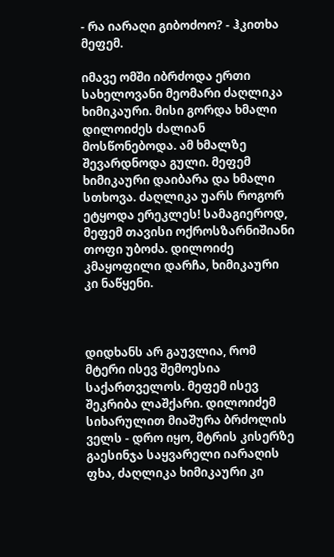- რა იარაღი გიბოძოო? - ჰკითხა მეფემ.

იმავე ომში იბრძოდა ერთი სახელოვანი მეომარი ძაღლიკა ხიმიკაური. მისი გორდა ხმალი დილოიძეს ძალიან მოსწონებოდა. ამ ხმალზე შევარდნოდა გული. მეფემ ხიმიკაური დაიბარა და ხმალი სთხოვა. ძაღლიკა უარს როგორ ეტყოდა ერეკლეს! სამაგიეროდ, მეფემ თავისი ოქროსზარნიშიანი თოფი უბოძა. დილოიძე კმაყოფილი დარჩა, ხიმიკაური კი ნაწყენი.



დიდხანს არ გაუვლია, რომ მტერი ისევ შემოესია საქართველოს. მეფემ ისევ შეკრიბა ლაშქარი. დილოიძემ სიხარულით მიაშურა ბრძოლის ველს - დრო იყო, მტრის კისერზე გაესინჯა საყვარელი იარაღის ფხა, ძაღლიკა ხიმიკაური კი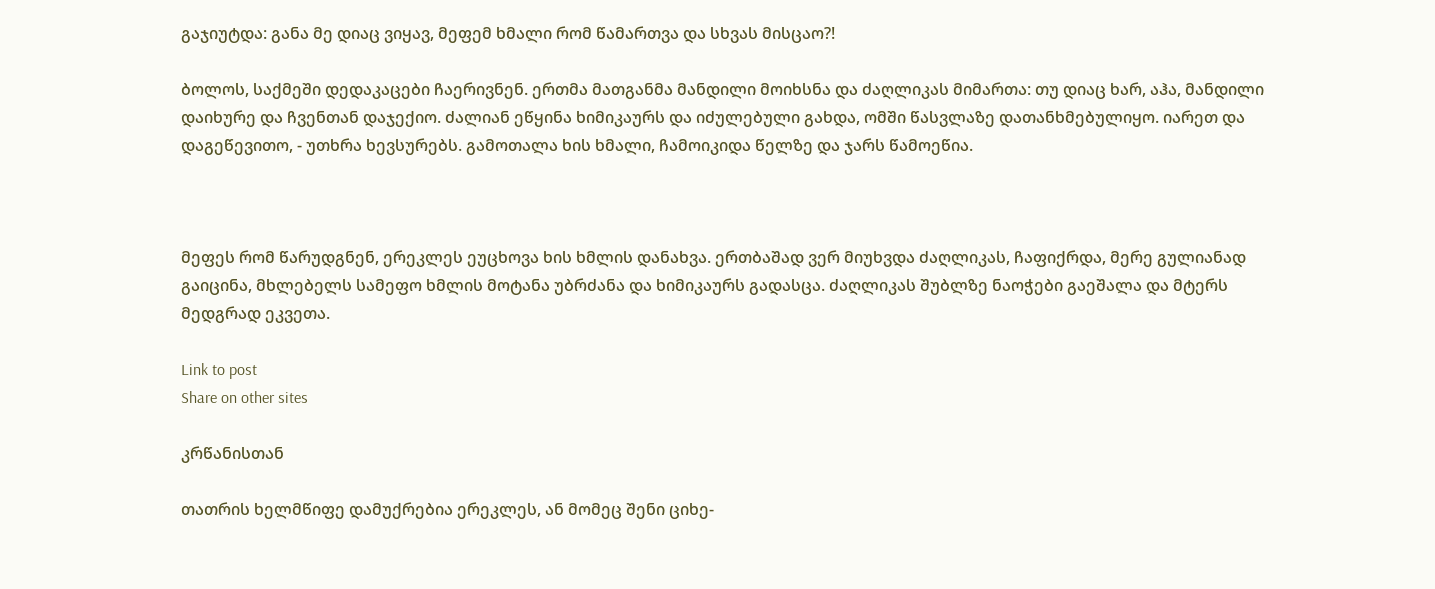გაჯიუტდა: განა მე დიაც ვიყავ, მეფემ ხმალი რომ წამართვა და სხვას მისცაო?!

ბოლოს, საქმეში დედაკაცები ჩაერივნენ. ერთმა მათგანმა მანდილი მოიხსნა და ძაღლიკას მიმართა: თუ დიაც ხარ, აჰა, მანდილი დაიხურე და ჩვენთან დაჯექიო. ძალიან ეწყინა ხიმიკაურს და იძულებული გახდა, ომში წასვლაზე დათანხმებულიყო. იარეთ და დაგეწევითო, - უთხრა ხევსურებს. გამოთალა ხის ხმალი, ჩამოიკიდა წელზე და ჯარს წამოეწია.



მეფეს რომ წარუდგნენ, ერეკლეს ეუცხოვა ხის ხმლის დანახვა. ერთბაშად ვერ მიუხვდა ძაღლიკას, ჩაფიქრდა, მერე გულიანად გაიცინა, მხლებელს სამეფო ხმლის მოტანა უბრძანა და ხიმიკაურს გადასცა. ძაღლიკას შუბლზე ნაოჭები გაეშალა და მტერს მედგრად ეკვეთა.

Link to post
Share on other sites

კრწანისთან

თათრის ხელმწიფე დამუქრებია ერეკლეს, ან მომეც შენი ციხე-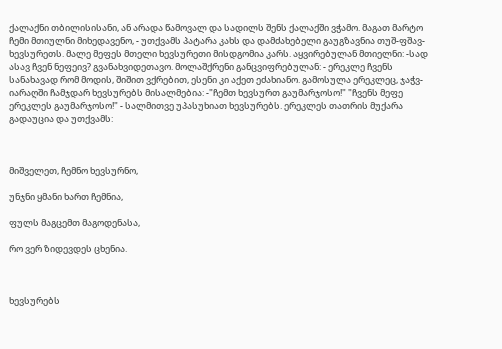ქალაქნი თბილისისანი, ან არადა წამოვალ და სადილს შენს ქალაქში ვჭამო. მაგათ მარტო ჩემი მთიულნი მიხედავენო, - უთქვამს პატარა კახს და დამძახებელი გაუგზავნია თუშ-ფშავ-ხევსურეთს. მალე მეფეს მთელი ხევსურეთი მისდგომია კარს. აყვირებულან მთიელნი: -სად ასავ ჩვენ ნეფეივ? გვანახვიდეთავო. მოლაშქრენი განცვიფრებულან: - ერეკლე ჩვენს სანახავად რომ მოდის, შიშით ვქრებით, ესენი კი აქეთ ეძახიანო. გამოსულა ერეკლეც, ჯაჭვ-იარაღში ჩამჯდარ ხევსურებს მისალმებია: -"ჩემთ ხევსურთ გაუმარჯოსო!" "ჩვენს მეფე ერეკლეს გაუმარჯოსო!" - სალმითვე უპასუხიათ ხევსურებს. ერეკლეს თათრის მუქარა გადაუცია და უთქვამს:



მიშველეთ, ჩემნო ხევსურნო,

უნჯნი ყმანი ხართ ჩემნია,

ფულს მაგცემთ მაგოდენასა,

რო ვერ ზიდევდეს ცხენია.



ხევსურებს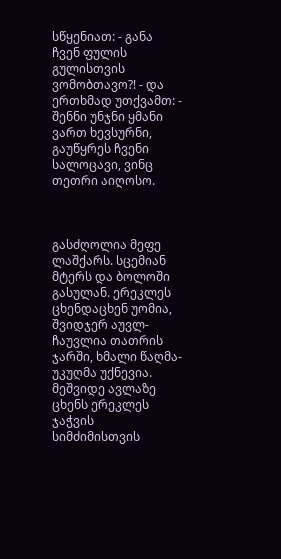სწყენიათ: - განა ჩვენ ფულის გულისთვის ვომობთავო?! - და ერთხმად უთქვამთ: - შენნი უნჯნი ყმანი ვართ ხევსურნი, გაუწყრეს ჩვენი სალოცავი, ვინც თეთრი აიღოსო.



გასძღოლია მეფე ლაშქარს. სცემიან მტერს და ბოლოში გასულან. ერეკლეს ცხენდაცხენ უომია, შვიდჯერ აუვლ-ჩაუვლია თათრის ჯარში, ხმალი წაღმა-უკუღმა უქნევია. მეშვიდე ავლაზე ცხენს ერეკლეს ჯაჭვის სიმძიმისთვის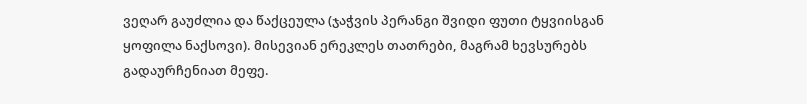ვეღარ გაუძლია და წაქცეულა (ჯაჭვის პერანგი შვიდი ფუთი ტყვიისგან ყოფილა ნაქსოვი). მისევიან ერეკლეს თათრები, მაგრამ ხევსურებს გადაურჩენიათ მეფე.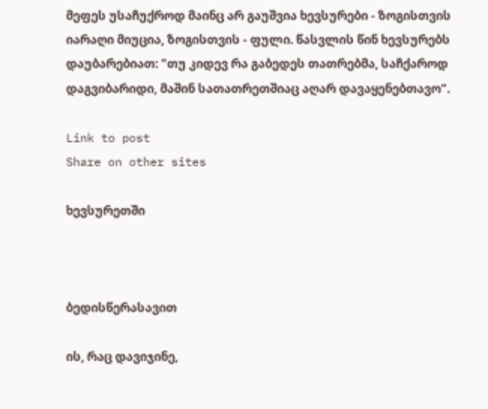მეფეს უსაჩუქროდ მაინც არ გაუშვია ხევსურები - ზოგისთვის იარაღი მიუცია, ზოგისთვის - ფული. წასვლის წინ ხევსურებს დაუბარებიათ: "თუ კიდევ რა გაბედეს თათრებმა, საჩქაროდ დაგვიბარიდი, მაშინ სათათრეთშიაც აღარ დავაყენებთავო".

Link to post
Share on other sites

ხევსურეთში



ბედისწერასავით

ის, რაც დავიჯინე,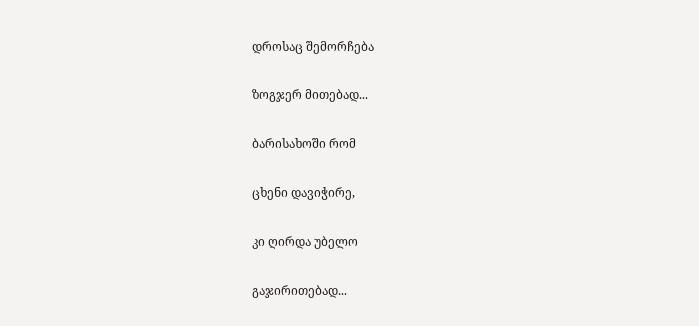დროსაც შემორჩება

ზოგჯერ მითებად...

ბარისახოში რომ

ცხენი დავიჭირე,

კი ღირდა უბელო

გაჯირითებად...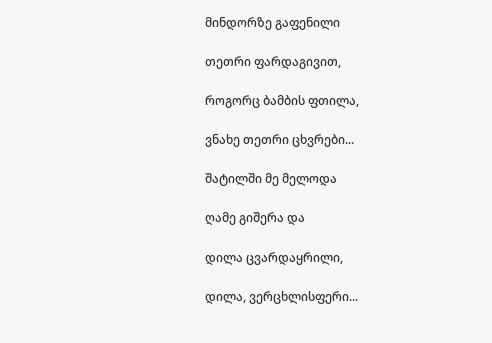მინდორზე გაფენილი

თეთრი ფარდაგივით,

როგორც ბამბის ფთილა,

ვნახე თეთრი ცხვრები...

შატილში მე მელოდა

ღამე გიშერა და

დილა ცვარდაყრილი,

დილა, ვერცხლისფერი...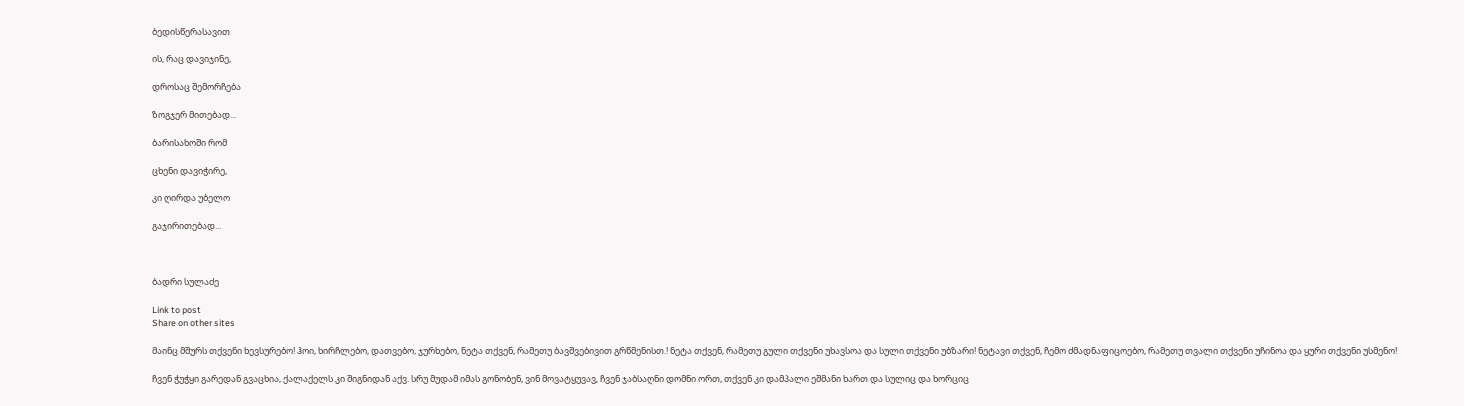ბედისწერასავით

ის, რაც დავიჯინე,

დროსაც შემორჩება

ზოგჯერ მითებად...

ბარისახოში რომ

ცხენი დავიჭირე,

კი ღირდა უბელო

გაჯირითებად...



ბადრი სულაძე

Link to post
Share on other sites

მაინც მშურს თქვენი ხევსურებო! ჰოი, ხირჩლებო, დათვებო, ჯურხებო, ნეტა თქვენ, რამეთუ ბავშვებივით გრწმენისთ.! ნეტა თქვენ, რამეთუ გული თქვენი უხავსოა და სული თქვენი უბზარი! ნეტავი თქვენ, ჩემო ძმადნაფიცოებო, რამეთუ თვალი თქვენი უჩინოა და ყური თქვენი უსმენო!

ჩვენ ჭუჭყი გარედან გვაცხია, ქალაქელს კი შიგნიდან აქვ. სრუ მუდამ იმას გონობენ, ვინ მოვატყუვავ, ჩვენ ჯაბსაღნი დომნი ორთ, თქვენ კი დამპალი ეშმანი ხართ და სულიც და ხორციც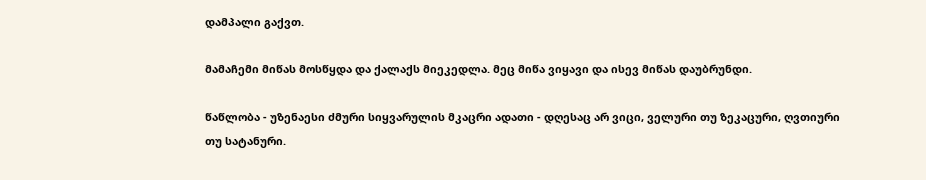დამპალი გაქვთ.

მამაჩემი მიწას მოსწყდა და ქალაქს მიეკედლა. მეც მიწა ვიყავი და ისევ მიწას დაუბრუნდი.

წაწლობა - უზენაესი ძმური სიყვარულის მკაცრი ადათი - დღესაც არ ვიცი, ველური თუ ზეკაცური, ღვთიური თუ სატანური.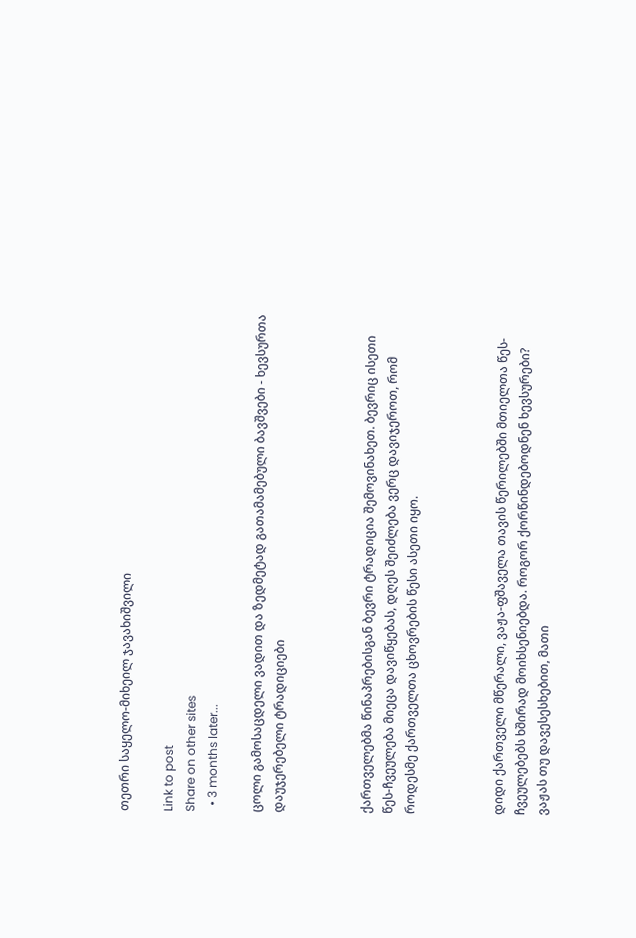თეთრი საყელო-მიხეილ ჯავახიშვილი

Link to post
Share on other sites
  • 3 months later...

ცოლი გამოსაცდელი ვადით და ზედმეტად გათამამებული ბავშვები - ხევსურთა დაუჯერებელი ტრადიციები



ქართველებმა წინაპრებისგან ბევრი ტრადიცია შემოვინახეთ. ბევრიც ისეთი წეს-ჩვეულება მიეცა დავიწყებას, დღეს შეიძლება ვერც დავიჯეროთ, რომ როდესმე ქართველთა ცხოვრების წესი ასეთი იყო.



დიდი ქართველი მწერალი, ვაჟა-ფშაველა თავის წერილებში მთიელთა წეს-ჩვეულებებს ხშირად მოიხსენიებდა. როგორ ქორწინდებოდნენ ხევსურები? ვაჟას თუ დავესესხებით, მათი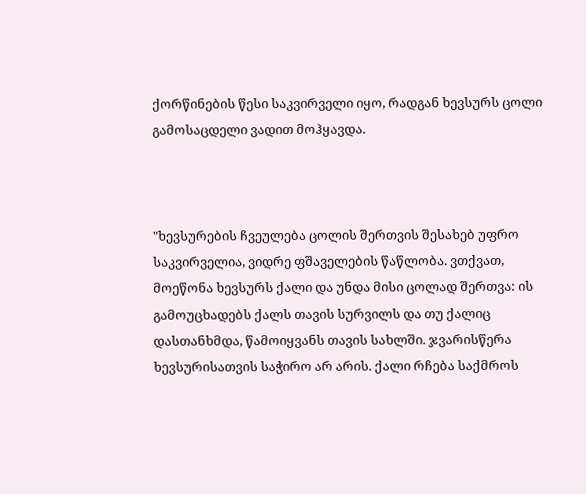ქორწინების წესი საკვირველი იყო, რადგან ხევსურს ცოლი გამოსაცდელი ვადით მოჰყავდა.



"ხევსურების ჩვეულება ცოლის შერთვის შესახებ უფრო საკვირველია, ვიდრე ფშაველების წაწლობა. ვთქვათ, მოეწონა ხევსურს ქალი და უნდა მისი ცოლად შერთვა: ის გამოუცხადებს ქალს თავის სურვილს და თუ ქალიც დასთანხმდა, წამოიყვანს თავის სახლში. ჯვარისწერა ხევსურისათვის საჭირო არ არის. ქალი რჩება საქმროს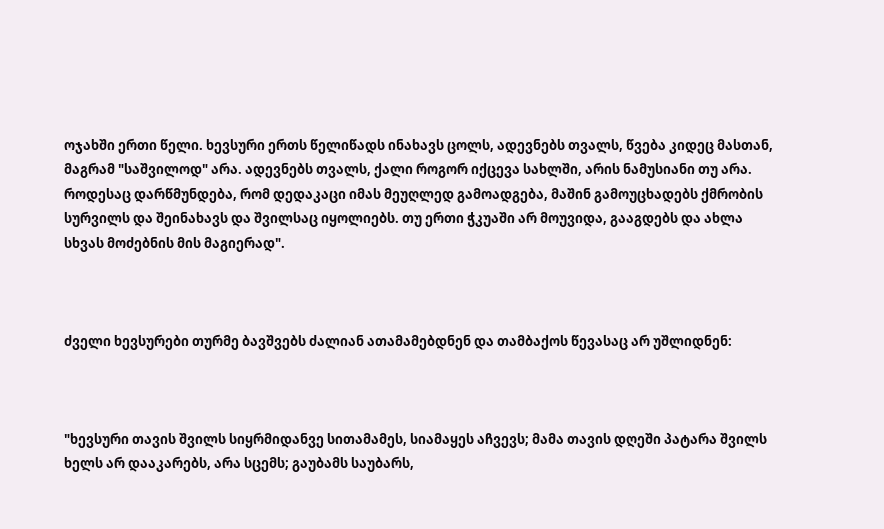ოჯახში ერთი წელი. ხევსური ერთს წელიწადს ინახავს ცოლს, ადევნებს თვალს, წვება კიდეც მასთან, მაგრამ "საშვილოდ" არა. ადევნებს თვალს, ქალი როგორ იქცევა სახლში, არის ნამუსიანი თუ არა. როდესაც დარწმუნდება, რომ დედაკაცი იმას მეუღლედ გამოადგება, მაშინ გამოუცხადებს ქმრობის სურვილს და შეინახავს და შვილსაც იყოლიებს. თუ ერთი ჭკუაში არ მოუვიდა, გააგდებს და ახლა სხვას მოძებნის მის მაგიერად".



ძველი ხევსურები თურმე ბავშვებს ძალიან ათამამებდნენ და თამბაქოს წევასაც არ უშლიდნენ:



"ხევსური თავის შვილს სიყრმიდანვე სითამამეს, სიამაყეს აჩვევს; მამა თავის დღეში პატარა შვილს ხელს არ დააკარებს, არა სცემს; გაუბამს საუბარს,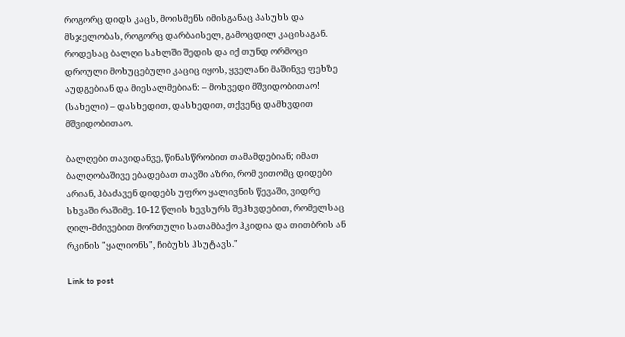როგორც დიდს კაცს, მოისმენს იმისგანაც პასუხს და მსჯელობას, როგორც დარბაისელ, გამოცდილ კაცისაგან. როდესაც ბალღი სახლში შედის და იქ თუნდ ორმოცი დროული მოხუცებული კაციც იყოს, ყველანი მაშინვე ფეხზე აუდგებიან და მიესალმებიან: – მოხვედი მშვიდობითაო! (სახელი) – დასხედით, დასხედით, თქვენც დამხვდით მშვიდობითაო.

ბალღები თავიდანვე, წინასწრობით თამამდებიან; იმათ ბალღობაშივე ებადებათ თავში აზრი, რომ ვითომც დიდები არიან, ჰბაძავენ დიდებს უფრო ყალივნის წევაში, ვიდრე სხვაში რაშიმე. 10-12 წლის ხევსურს შეჰხვდებით, რომელსაც ღილ-მძივებით მორთული სათამბაქო ჰკიდია და თითბრის ან რკინის "ყალიონს", ჩიბუხს ჰსუტავს."

Link to post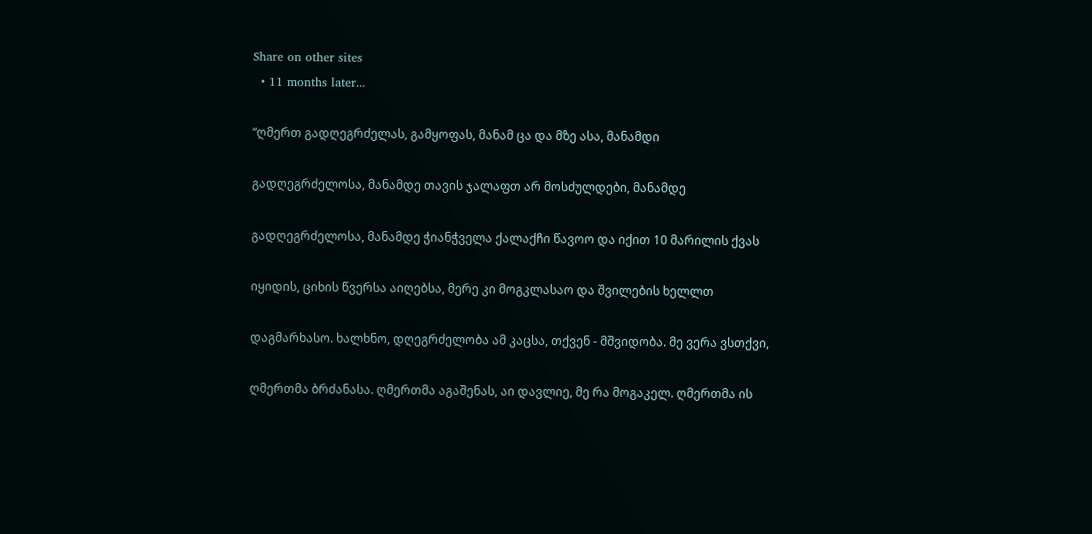Share on other sites
  • 11 months later...

“ღმერთ გადღეგრძელას, გამყოფას, მანამ ცა და მზე ასა, მანამდი

გადღეგრძელოსა, მანამდე თავის ჯალაფთ არ მოსძულდები, მანამდე

გადღეგრძელოსა, მანამდე ჭიანჭველა ქალაქჩი წავოო და იქით 10 მარილის ქვას

იყიდის, ციხის წვერსა აიღებსა, მერე კი მოგკლასაო და შვილების ხელლთ

დაგმარხასო. ხალხნო, დღეგრძელობა ამ კაცსა, თქვენ - მშვიდობა. მე ვერა ვსთქვი,

ღმერთმა ბრძანასა. ღმერთმა აგაშენას, აი დავლიე, მე რა მოგაკელ. ღმერთმა ის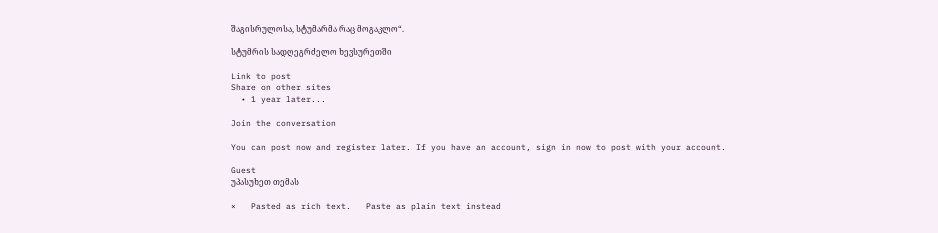შაგისრულოსა, სტუმარმა რაც მოგაკლო“.

სტუმრის სადღეგრძელო ხევსურეთში

Link to post
Share on other sites
  • 1 year later...

Join the conversation

You can post now and register later. If you have an account, sign in now to post with your account.

Guest
უპასუხეთ თემას

×   Pasted as rich text.   Paste as plain text instead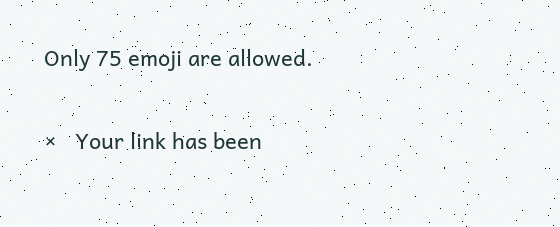Only 75 emoji are allowed.

×   Your link has been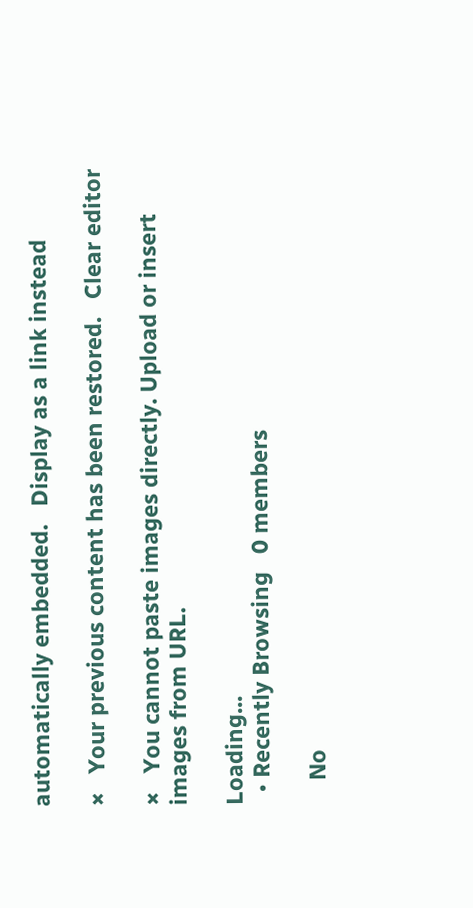automatically embedded.   Display as a link instead

×   Your previous content has been restored.   Clear editor

×   You cannot paste images directly. Upload or insert images from URL.

Loading...
  • Recently Browsing   0 members

    No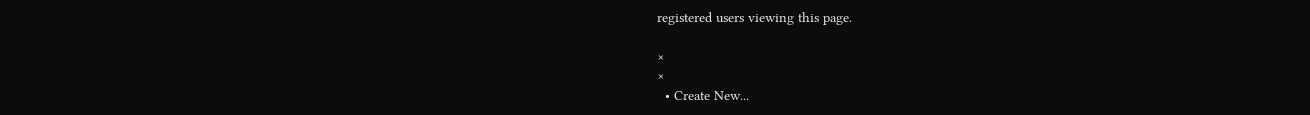registered users viewing this page.

×
×
  • Create New...